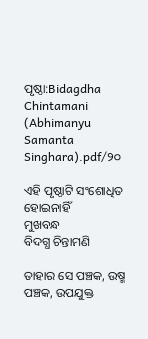ପୃଷ୍ଠା:Bidagdha Chintamani (Abhimanyu Samanta Singhara).pdf/୨୦

ଏହି ପୃଷ୍ଠାଟି ସଂଶୋଧିତ ହୋଇନାହିଁ
ମୁଖବନ୍ଧ
ବିଦଗ୍ଧ ଚିନ୍ତାମଣି

ତାହାର ସେ ପଞ୍ଚକ, ଉଷ୍ମ ପଞ୍ଚକ, ଉପଯୁକ୍ତ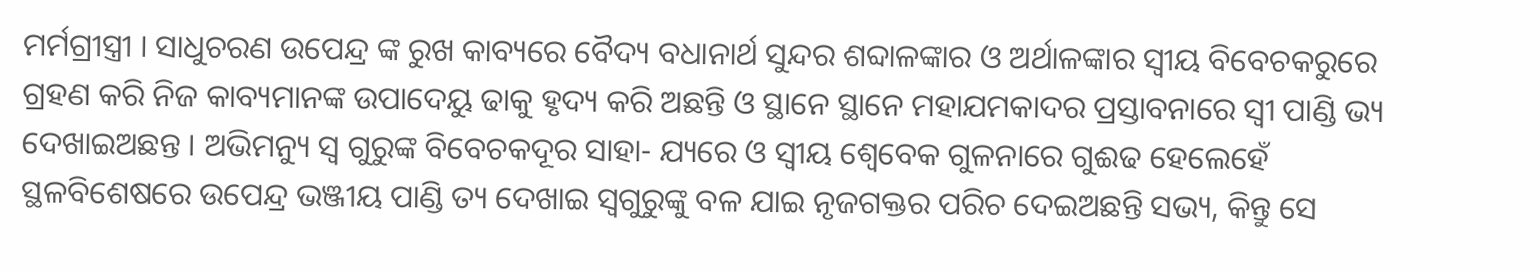ମର୍ମଗ୍ରୀସ୍ତ୍ରୀ । ସାଧୁଚରଣ ଉପେନ୍ଦ୍ର ଙ୍କ ରୁଖ କାବ୍ୟରେ ବୈଦ୍ୟ ବଧାନାର୍ଥ ସୁନ୍ଦର ଶବ୍ଦାଳଙ୍କାର ଓ ଅର୍ଥାଳଙ୍କାର ସ୍ୱୀୟ ବିବେଚକରୁରେ ଗ୍ରହଣ କରି ନିଜ କାବ୍ୟମାନଙ୍କ ଉପାଦେୟୁ ଢାକୁ ହୃଦ୍ୟ କରି ଅଛନ୍ତି ଓ ସ୍ଥାନେ ସ୍ଥାନେ ମହାଯମକାଦର ପ୍ରସ୍ତାବନାରେ ସ୍ବୀ ପାଣ୍ଡି ଭ୍ୟ ଦେଖାଇଅଛନ୍ତ । ଅଭିମନ୍ୟୁ ସ୍ଵ ଗୁରୁଙ୍କ ବିବେଚକଦୂର ସାହା- ଯ୍ୟରେ ଓ ସ୍ବୀୟ ଶ୍ଵେବେକ ଗୁଳନାରେ ଗୁଈଢ ହେଲେହେଁ ସ୍ଥଳବିଶେଷରେ ଉପେନ୍ଦ୍ର ଭଞ୍ଜୀୟ ପାଣ୍ଡି ତ୍ୟ ଦେଖାଇ ସ୍ଵଗୁରୁଙ୍କୁ ବଳ ଯାଇ ନୃଜଗକ୍ତର ପରିଚ ଦେଇଅଛନ୍ତି ସଭ୍ୟ, କିନ୍ତୁ ସେ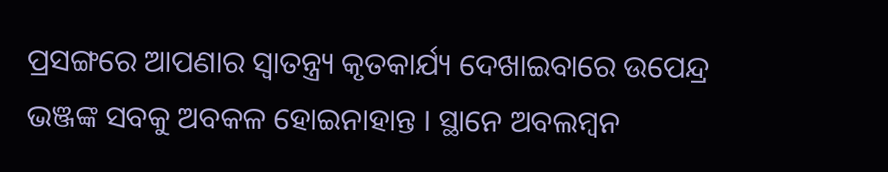ପ୍ରସଙ୍ଗରେ ଆପଣାର ସ୍ଵାତନ୍ତ୍ର୍ୟ କୃତକାର୍ଯ୍ୟ ଦେଖାଇବାରେ ଉପେନ୍ଦ୍ର ଭଞ୍ଜଙ୍କ ସବକୁ ଅବକଳ ହୋଇନାହାନ୍ତ । ସ୍ଥାନେ ଅବଲମ୍ବନ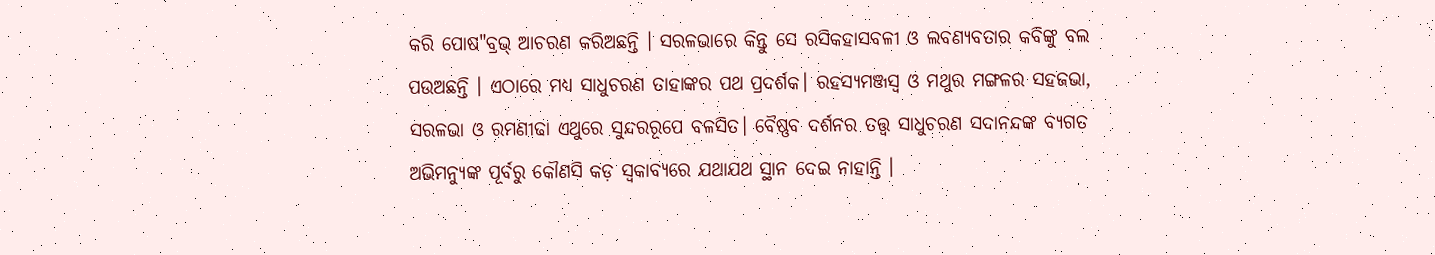କରି ପୋଷ"ବ୍ରଭ୍ ଆଚରଣ କରିଅଛନ୍ତି । ସରଳଭାରେ କିନ୍ତୁ ସେ ରସିକହାସବଳୀ ଓ ଲବଣ୍ୟବତାର କବିଙ୍କୁ ବଲ ପଉଅଛନ୍ତି । ଏଠାରେ ମଧ୍ୟ ସାଧୁଚରଣ ତାହାଙ୍କର ପଥ ପ୍ରଦର୍ଶକ। ରହସ୍ୟମଞ୍ଜସ୍ଵ ଓ ମଥୁର ମଙ୍ଗଳର ସହଜଭା, ସରଳଭା ଓ ରମଣୀଢା ଏଥୁରେ ସୁନ୍ଦରରୂପେ ବଳସିତ। ବୈଷ୍ଣବ ଦର୍ଶନର ତତ୍ତ୍ବ ସାଧୁଚରଣ ସଦାନନ୍ଦଙ୍କ ବ୍ୟଗତ ଅଭିମନ୍ୟୁଙ୍କ ପୂର୍ବରୁ କୌଣସି କଡ଼ ସ୍ବକାବ୍ୟରେ ଯଥାଯଥ ସ୍ଥାନ ଦେଇ ନାହାନ୍ତି ।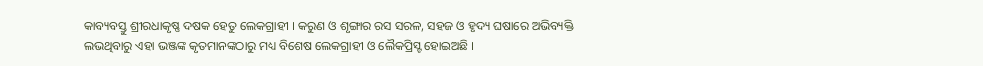କାବ୍ୟବସ୍ତୁ ଶ୍ରୀରଧାକୃଷ୍ଣ ଦଷକ ହେତୁ ଲେକଗ୍ରାହୀ । କରୁଣ ଓ ଶୃଙ୍ଗାର ରସ ସରଳ, ସହଜ ଓ ହୃଦ୍ୟ ଘଷାରେ ଅଭିବ୍ୟକ୍ତି ଲଭଥିବାରୁ ଏହା ଭଞ୍ଜଙ୍କ କୃତମାନଙ୍କଠାରୁ ମଧ୍ୟ ବିଶେଷ ଲେକଗ୍ରାହୀ ଓ ଲୈକପ୍ରିସ୍ଟ ହୋଇଅଛି ।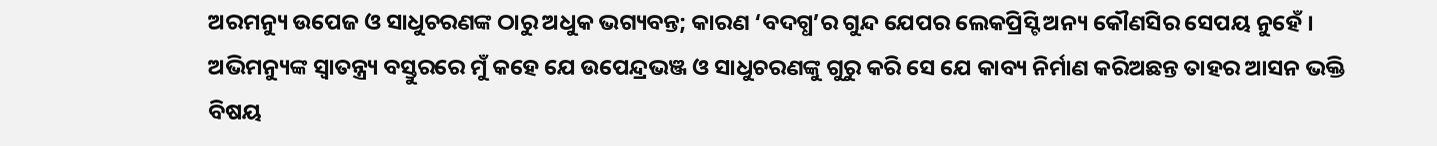ଅରମନ୍ୟୁ ଉପେଜ ଓ ସାଧୁଚରଣଙ୍କ ଠାରୁ ଅଧୁକ ଭଗ୍ୟବନ୍ତ; କାରଣ ‘ବଦଗ୍ଧ’ର ଗୁନ୍ଦ ଯେପର ଲେକପ୍ରିସ୍ଟି ଅନ୍ୟ କୌଣସିର ସେପୟ ନୁହେଁ । ଅଭିମନ୍ୟୁଙ୍କ ସ୍ଵାତନ୍ତ୍ର୍ୟ ବସ୍ତୁରରେ ମୁଁ କହେ ଯେ ଉପେନ୍ଦ୍ରଭଞ୍ଜ ଓ ସାଧୁଚରଣଙ୍କୁ ଗୁରୁ କରି ସେ ଯେ କାବ୍ୟ ନିର୍ମାଣ କରିଅଛନ୍ତ ତାହର ଆସନ ଭକ୍ତି ବିଷୟ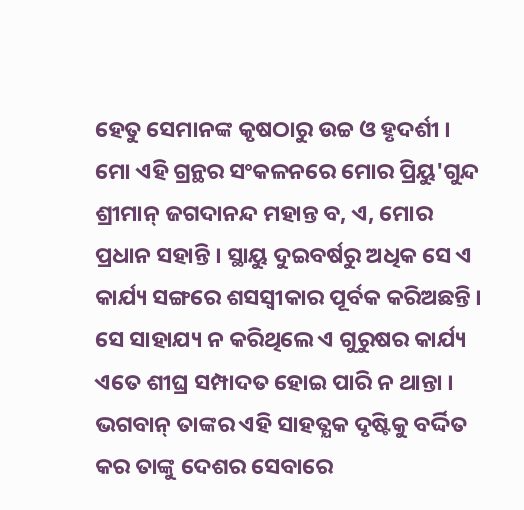ହେତୁ ସେମାନଙ୍କ କୃଷଠାରୁ ଉଚ୍ଚ ଓ ହୃଦର୍ଶୀ । ମୋ ଏହି ଗ୍ରନ୍ଥର ସଂକଳନରେ ମୋର ପ୍ରିୟୁ'ଗୁନ୍ଦ ଶ୍ରୀମାନ୍ ଜଗଦାନନ୍ଦ ମହାନ୍ତ ବ, ଏ, ମୋର ପ୍ରଧାନ ସହାନ୍ତି । ସ୍ଥାୟୁ ଦୁଇବର୍ଷରୁ ଅଧିକ ସେ ଏ କାର୍ଯ୍ୟ ସଙ୍ଗରେ ଶସସ୍ବୀକାର ପୂର୍ବକ କରିଅଛନ୍ତି । ସେ ସାହାଯ୍ୟ ନ କରିଥିଲେ ଏ ଗୁରୁଷର କାର୍ଯ୍ୟ ଏତେ ଶୀଘ୍ର ସମ୍ପାଦତ ହୋଇ ପାରି ନ ଥାନ୍ତା । ଭଗବାନ୍ ତାଙ୍କର ଏହି ସାହତ୍ଯକ ଦୃଷ୍ଟିକୁ ବର୍ଦ୍ଦିତ କର ତାଙ୍କୁ ଦେଶର ସେବାରେ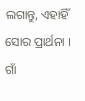ଲଗାନ୍ତୁ, ଏହାହିଁ ସୋର ପ୍ରାର୍ଥନା । ଗାଁ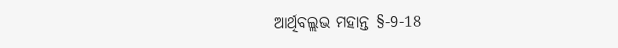ଆର୍ଥିବଲ୍ଲଭ ମହାନ୍ତ §-9-18